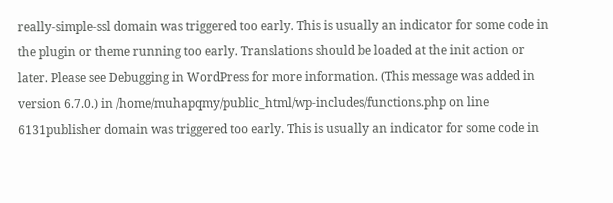really-simple-ssl domain was triggered too early. This is usually an indicator for some code in the plugin or theme running too early. Translations should be loaded at the init action or later. Please see Debugging in WordPress for more information. (This message was added in version 6.7.0.) in /home/muhapqmy/public_html/wp-includes/functions.php on line 6131publisher domain was triggered too early. This is usually an indicator for some code in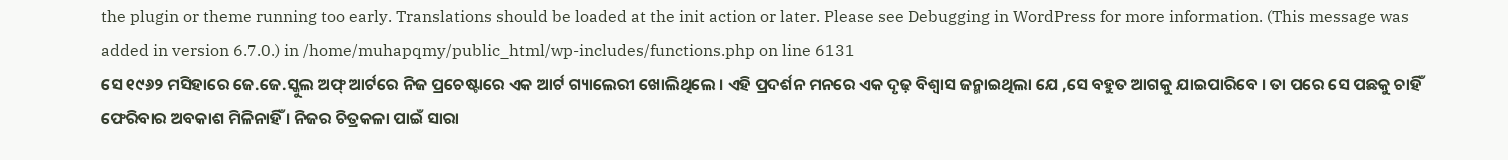the plugin or theme running too early. Translations should be loaded at the init action or later. Please see Debugging in WordPress for more information. (This message was added in version 6.7.0.) in /home/muhapqmy/public_html/wp-includes/functions.php on line 6131
ସେ ୧୯୬୨ ମସିହାରେ ଜେ.ଜେ.ସ୍କୁଲ ଅଫ୍ ଆର୍ଟରେ ନିଜ ପ୍ରଚେଷ୍ଟାରେ ଏକ ଆର୍ଟ ଗ୍ୟାଲେରୀ ଖୋଲିଥିଲେ । ଏହି ପ୍ରଦର୍ଶନ ମନରେ ଏକ ଦୃଢ଼ ବିଶ୍ୱାସ ଜନ୍ମାଇଥିଲା ଯେ ,ସେ ବହୁତ ଆଗକୁ ଯାଇପାରିବେ । ତା ପରେ ସେ ପଛକୁ ଚାହିଁ ଫେରିବାର ଅବକାଶ ମିଳିନାହିଁ । ନିଜର ଚିତ୍ରକଳା ପାଇଁ ସାରା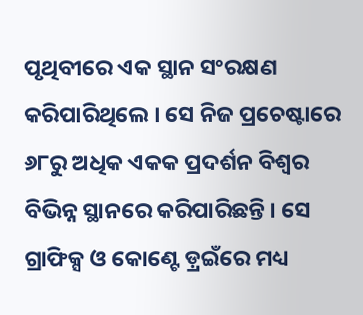ପୃଥିବୀରେ ଏକ ସ୍ଥାନ ସଂରକ୍ଷଣ କରିପାରିଥିଲେ । ସେ ନିଜ ପ୍ରଚେଷ୍ଟାରେ ୬୮ରୁ ଅଧିକ ଏକକ ପ୍ରଦର୍ଶନ ବିଶ୍ୱର ବିଭିନ୍ନ ସ୍ଥାନରେ କରିପାରିଛନ୍ତି । ସେ ଗ୍ରାଫିକ୍ସ ଓ କୋଣ୍ଟେ ଡ଼୍ରଇଁରେ ମଧ୍ୟ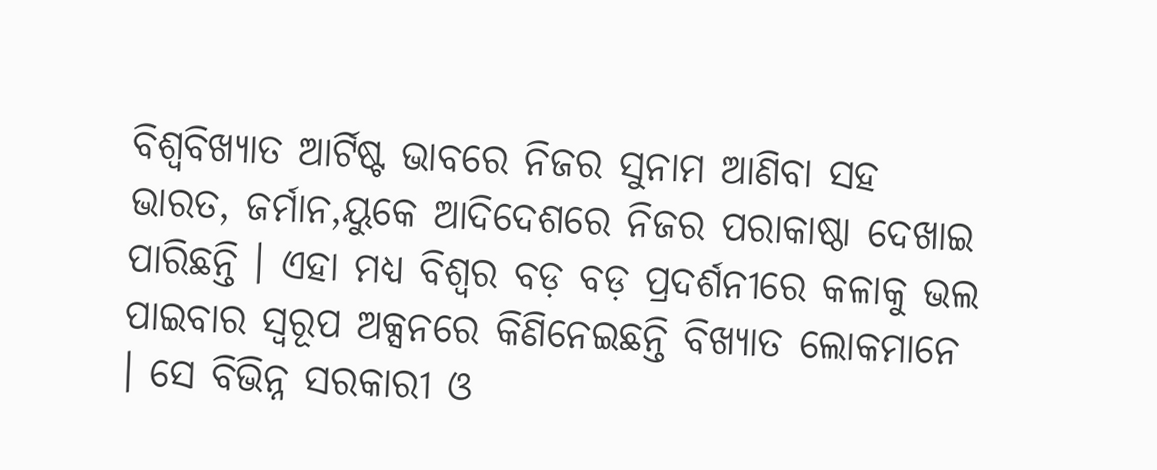ବିଶ୍ୱବିଖ୍ୟାତ ଆର୍ଟିଷ୍ଟ ଭାବରେ ନିଜର ସୁନାମ ଆଣିବା ସହ ଭାରତ, ଜର୍ମାନ,ୟୁକେ ଆଦିଦେଶରେ ନିଜର ପରାକାଷ୍ଠା ଦେଖାଇ ପାରିଛନ୍ତି । ଏହା ମଧ୍ୟ ବିଶ୍ୱର ବଡ଼ ବଡ଼ ପ୍ରଦର୍ଶନୀରେ କଳାକୁ ଭଲ ପାଇବାର ସ୍ୱରୂପ ଅକ୍ସନରେ କିଣିନେଇଛନ୍ତି ବିଖ୍ୟାତ ଲୋକମାନେ । ସେ ବିଭିନ୍ନ ସରକାରୀ ଓ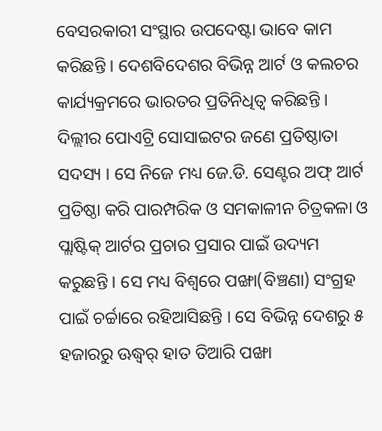ବେସରକାରୀ ସଂସ୍ଥାର ଉପଦେଷ୍ଟା ଭାବେ କାମ କରିଛନ୍ତି । ଦେଶବିଦେଶର ବିଭିନ୍ନ ଆର୍ଟ ଓ କଲଚର କାର୍ଯ୍ୟକ୍ରମରେ ଭାରତର ପ୍ରତିନିଧିତ୍ୱ କରିଛନ୍ତି । ଦିଲ୍ଲୀର ପୋଏଟ୍ରି ସୋସାଇଟର ଜଣେ ପ୍ରତିଷ୍ଠାତା ସଦସ୍ୟ । ସେ ନିଜେ ମଧ୍ୟ ଜେ.ଡି. ସେଣ୍ଟର ଅଫ୍ ଆର୍ଟ ପ୍ରତିଷ୍ଠା କରି ପାରମ୍ପରିକ ଓ ସମକାଳୀନ ଚିତ୍ରକଳା ଓ ପ୍ଲାଷ୍ଟିକ୍ ଆର୍ଟର ପ୍ରଚାର ପ୍ରସାର ପାଇଁ ଉଦ୍ୟମ କରୁଛନ୍ତି । ସେ ମଧ୍ୟ ବିଶ୍ୱରେ ପଙ୍ଖା(ବିଞ୍ଚଣା) ସଂଗ୍ରହ ପାଇଁ ଚର୍ଚ୍ଚାରେ ରହିଆସିଛନ୍ତି । ସେ ବିଭିନ୍ନ ଦେଶରୁ ୫ ହଜାରରୁ ଊଦ୍ଧ୍ୱର୍ ହାତ ତିଆରି ପଙ୍ଖା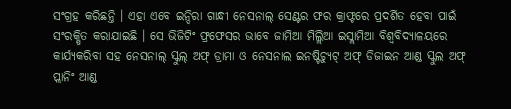ସଂଗ୍ରହ କରିଛନ୍ତି । ଏହା ଏବେ ଇନ୍ଦିରା ଗାନ୍ଧୀ ନେସନାଲ୍ ସେଣ୍ଟର ଫର କ୍ରାଫ୍ଟରେ ପ୍ରଦର୍ଶିତ ହେବା ପାଇଁ ସଂରକ୍ଷିତ କରାଯାଇଛି । ସେ ଭିଜିଟିଂ ଫ୍ରଫେସର ଭାବେ ଜାମିଆ ମିଲ୍ଲିଆ ଇସ୍ଲାମିଆ ବିଶ୍ୱବିଦ୍ୟାଳୟରେ କାର୍ଯ୍ୟକରିବା ସହ ନେସନାଲ୍ ସ୍କୁଲ୍ ଅଫ୍ ଡ୍ରାମା ଓ ନେସନାଲ ଇନଷ୍ଟିଚ୍ୟୁଟ୍ ଅଫ୍ ଡିଜାଇନ ଆଣ୍ଡ ସ୍କୁଲ ଅଫ୍ ପ୍ଲାନିଂ ଆଣ୍ଡ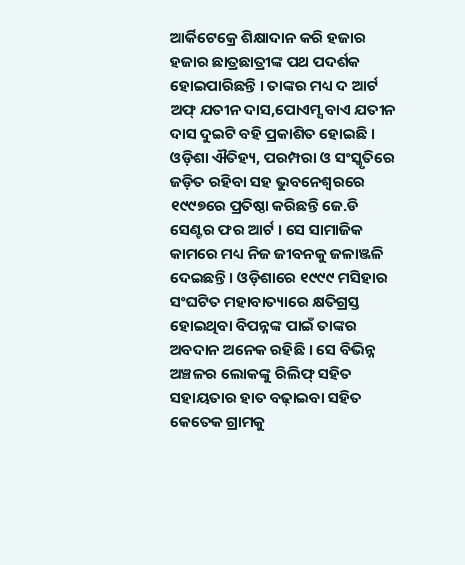ଆର୍କିଟେକ୍ରେ ଶିକ୍ଷାଦାନ କରି ହଜାର ହଜାର ଛାତ୍ରଛାତ୍ରୀଙ୍କ ପଥ ପଦର୍ଶକ ହୋଇପାରିଛନ୍ତି । ତାଙ୍କର ମଧ୍ୟ ଦ ଆର୍ଟ ଅଫ୍ ଯତୀନ ଦାସ,ପୋଏମ୍ସ ବାଏ ଯତୀନ ଦାସ ଦୁଇଟି ବହି ପ୍ରକାଶିତ ହୋଇଛି । ଓଡ଼ିଶା ଐତିହ୍ୟ, ପରମ୍ପରା ଓ ସଂସ୍କୃତିରେ ଜଡ଼ିତ ରହିବା ସହ ଭୁବନେଶ୍ୱରରେ ୧୯୯୭ରେ ପ୍ରତିଷ୍ଠା କରିଛନ୍ତି ଜେ.ଡି ସେଣ୍ଟର ଫର ଆର୍ଟ । ସେ ସାମାଜିକ କାମରେ ମଧ୍ୟ ନିଜ ଜୀବନକୁ ଜଳାଞ୍ଜଳି ଦେଇଛନ୍ତି । ଓଡ଼ିଶାରେ ୧୯୯୯ ମସିହାର ସଂଘଟିତ ମହାବାତ୍ୟାରେ କ୍ଷତିଗ୍ରସ୍ତ ହୋଇଥିବା ବିପନ୍ନଙ୍କ ପାଇଁ ତାଙ୍କର ଅବଦାନ ଅନେକ ରହିଛି । ସେ ବିଭିନ୍ନ ଅଞ୍ଚଳର ଲୋକଙ୍କୁ ରିଲିଫ୍ ସହିତ ସହାୟତାର ହାତ ବଢ଼ାଇବା ସହିତ କେତେକ ଗ୍ରାମକୁ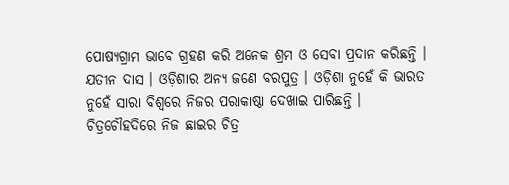ପୋଷ୍ୟଗ୍ରାମ ଭାବେ ଗ୍ରହଣ କରି ଅନେକ ଶ୍ରମ ଓ ସେବା ପ୍ରଦାନ କରିଛନ୍ତି ।
ଯତୀନ ଦାସ । ଓଡ଼ିଶାର ଅନ୍ୟ ଜଣେ ବରପୁତ୍ର । ଓଡ଼ିଶା ନୁହେଁ କି ଭାରତ ନୁହେଁ ସାରା ବିଶ୍ୱରେ ନିଜର ପରାକାଷ୍ଠା ଦେଖାଇ ପାରିଛନ୍ତି । ଚିତ୍ରଚୌହଦିରେ ନିଜ ଛାଇର ଚିତ୍ର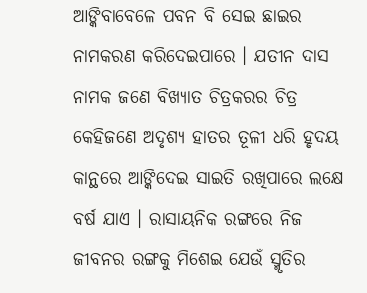ଆଙ୍କିବାବେଳେ ପବନ ବି ସେଇ ଛାଇର ନାମକରଣ କରିଦେଇପାରେ । ଯତୀନ ଦାସ ନାମକ ଜଣେ ବିଖ୍ୟାତ ଚିତ୍ରକରର ଚିତ୍ର କେହିଜଣେ ଅଦୃଶ୍ୟ ହାତର ତୂଳୀ ଧରି ହୃଦୟ କାନ୍ଥରେ ଆଙ୍କିଦେଇ ସାଇତି ରଖିପାରେ ଲକ୍ଷେ ବର୍ଷ ଯାଏ । ରାସାୟନିକ ରଙ୍ଗରେ ନିଜ ଜୀବନର ରଙ୍ଗକୁ ମିଶେଇ ଯେଉଁ ସ୍ମୃତିର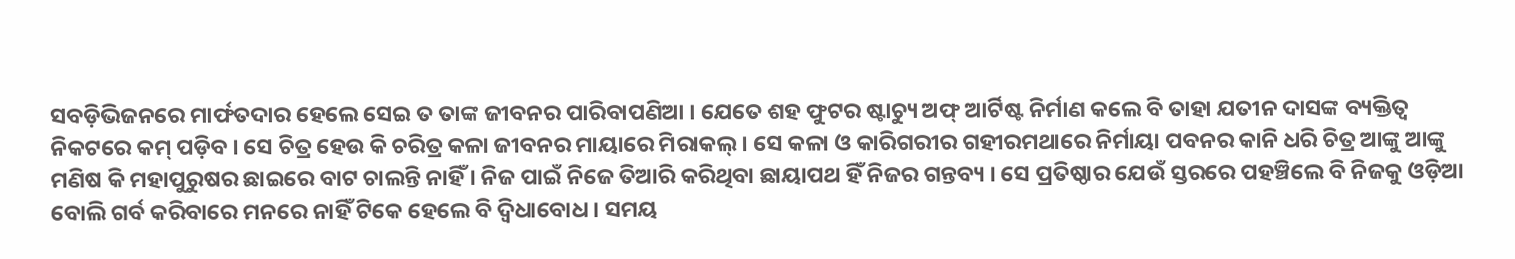ସବଡ଼ିଭିଜନରେ ମାର୍ଫତଦାର ହେଲେ ସେଇ ତ ତାଙ୍କ ଜୀବନର ପାରିବାପଣିଆ । ଯେତେ ଶହ ଫୁଟର ଷ୍ଟାଚ୍ୟୁ ଅଫ୍ ଆର୍ଟିଷ୍ଟ ନିର୍ମାଣ କଲେ ବି ତାହା ଯତୀନ ଦାସଙ୍କ ବ୍ୟକ୍ତିତ୍ୱ ନିକଟରେ କମ୍ ପଡ଼ିବ । ସେ ଚିତ୍ର ହେଉ କି ଚରିତ୍ର କଳା ଜୀବନର ମାୟାରେ ମିରାକଲ୍ । ସେ କଳା ଓ କାରିଗରୀର ଗହୀରମଥାରେ ନିର୍ମାୟା ପବନର କାନି ଧରି ଚିତ୍ର ଆଙ୍କୁ ଆଙ୍କୁ ମଣିଷ କି ମହାପୁରୁଷର ଛାଇରେ ବାଟ ଚାଲନ୍ତି ନାହିଁ । ନିଜ ପାଇଁ ନିଜେ ତିଆରି କରିଥିବା ଛାୟାପଥ ହିଁ ନିଜର ଗନ୍ତବ୍ୟ । ସେ ପ୍ରତିଷ୍ଠାର ଯେଉଁ ସ୍ତରରେ ପହଞ୍ଚିଲେ ବି ନିଜକୁ ଓଡ଼ିଆ ବୋଲି ଗର୍ବ କରିବାରେ ମନରେ ନାହିଁ ଟିକେ ହେଲେ ବି ଦ୍ୱିଧାବୋଧ । ସମୟ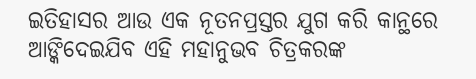ଇତିହାସର ଆଉ ଏକ ନୂତନପ୍ରସ୍ତର ଯୁଗ କରି କାନ୍ଥରେ ଆଙ୍କିଦେଇଯିବ ଏହି ମହାନୁଭବ ଚିତ୍ରକରଙ୍କ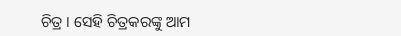ଚିତ୍ର । ସେହି ଚିତ୍ରକରଙ୍କୁ ଆମ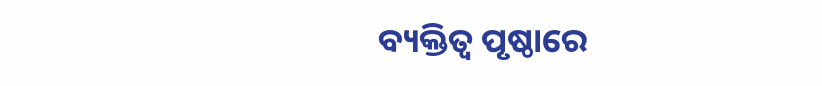ବ୍ୟକ୍ତିତ୍ୱ ପୃଷ୍ଠାରେ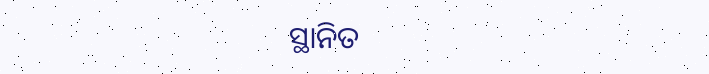ସ୍ଥାନିତ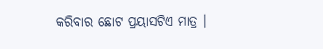କରିବାର ଛୋଟ ପ୍ରୟାସଟିଏ ମାତ୍ର ।